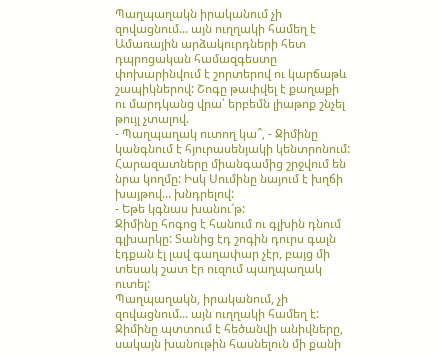Պաղպաղակն իրականում չի զովացնում... այն ուղղակի համեղ է
Ամառային արձակուրդների հետ դպրոցական համազգեստը փոխարինվում է շորտերով ու կարճաթև շապիկներով: Շոգը թափվել է քաղաքի ու մարդկանց վրա՝ երբեմն լիաթոք շնչել թույլ չտալով.
- Պաղպաղակ ուտող կա՞, - Ջիմինը կանգնում է հյուրասենյակի կենտրոնում: Հարազատները միանգամից շրջվում են նրա կողմը: Իսկ Սումինը նայում է խղճի խայթով... խնդրելով:
- Եթե կգնաս խանու՜թ:
Ջիմինը հոգոց է հանում ու գլխին դնում գլխարկը: Տանից էդ շոգին դուրս գալն էդքան էլ լավ գաղափար չէր, բայց մի տեսակ շատ էր ուզում պաղպաղակ ուտել:
Պաղպաղակն, իրականում, չի զովացնում... այն ուղղակի համեղ է:
Ջիմինը պտտում է հեծանվի անիվները, սակայն խանութին հասնելուն մի քանի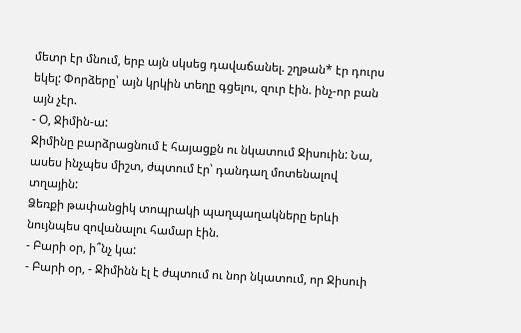մետր էր մնում, երբ այն սկսեց դավաճանել. շղթան* էր դուրս եկել: Փորձերը՝ այն կրկին տեղը գցելու, զուր էին. ինչ-որ բան այն չէր.
- Օ, Ջիմին-ա:
Ջիմինը բարձրացնում է հայացքն ու նկատում Ջիսուին: Նա, ասես ինչպես միշտ, ժպտում էր՝ դանդաղ մոտենալով տղային:
Ձեռքի թափանցիկ տոպրակի պաղպաղակները երևի նույնպես զովանալու համար էին.
- Բարի օր, ի՞նչ կա:
- Բարի օր, - Ջիմինն էլ է ժպտում ու նոր նկատում, որ Ջիսուի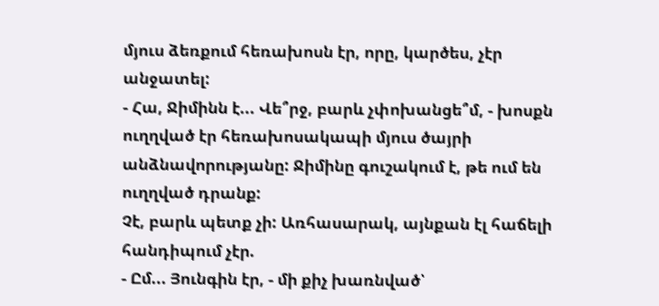մյուս ձեռքում հեռախոսն էր, որը, կարծես, չէր անջատել:
- Հա, Ջիմինն է... Վե՞րջ, բարև չփոխանցե՞մ, - խոսքն ուղղված էր հեռախոսակապի մյուս ծայրի անձնավորությանը: Ջիմինը գուշակում է, թե ում են ուղղված դրանք:
Չէ, բարև պետք չի: Առհասարակ, այնքան էլ հաճելի հանդիպում չէր.
- Ըմ... Յունգին էր, - մի քիչ խառնված՝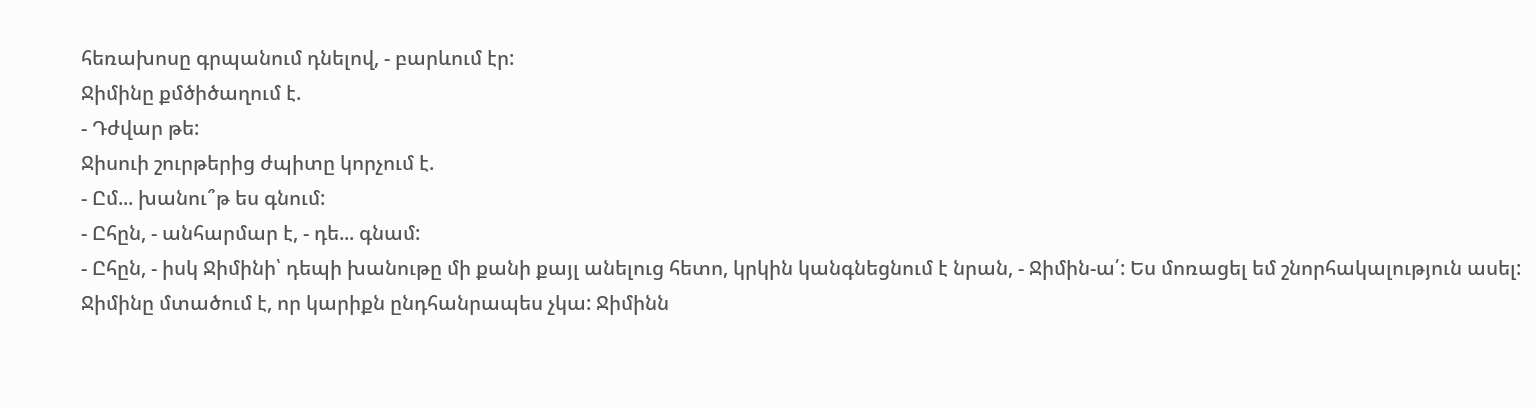հեռախոսը գրպանում դնելով, - բարևում էր:
Ջիմինը քմծիծաղում է.
- Դժվար թե:
Ջիսուի շուրթերից ժպիտը կորչում է.
- Ըմ... խանու՞թ ես գնում:
- Ըհըն, - անհարմար է, - դե... գնամ:
- Ըհըն, - իսկ Ջիմինի՝ դեպի խանութը մի քանի քայլ անելուց հետո, կրկին կանգնեցնում է նրան, - Ջիմին-ա՛: Ես մոռացել եմ շնորհակալություն ասել:
Ջիմինը մտածում է, որ կարիքն ընդհանրապես չկա: Ջիմինն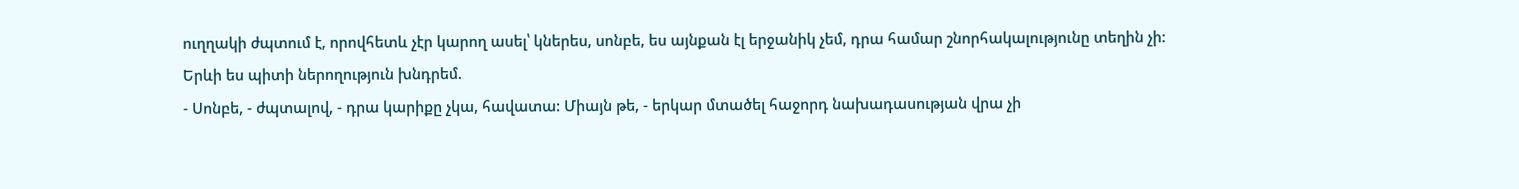ուղղակի ժպտում է, որովհետև չէր կարող ասել՝ կներես, սոնբե, ես այնքան էլ երջանիկ չեմ, դրա համար շնորհակալությունը տեղին չի: Երևի ես պիտի ներողություն խնդրեմ.
- Սոնբե, - ժպտալով, - դրա կարիքը չկա, հավատա: Միայն թե, - երկար մտածել հաջորդ նախադասության վրա չի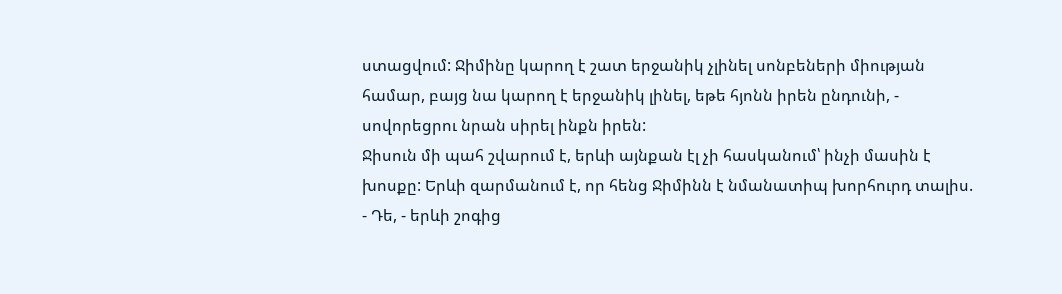ստացվում: Ջիմինը կարող է շատ երջանիկ չլինել սոնբեների միության համար, բայց նա կարող է երջանիկ լինել, եթե հյոնն իրեն ընդունի, - սովորեցրու նրան սիրել ինքն իրեն:
Ջիսուն մի պահ շվարում է, երևի այնքան էլ չի հասկանում՝ ինչի մասին է խոսքը: Երևի զարմանում է, որ հենց Ջիմինն է նմանատիպ խորհուրդ տալիս.
- Դե, - երևի շոգից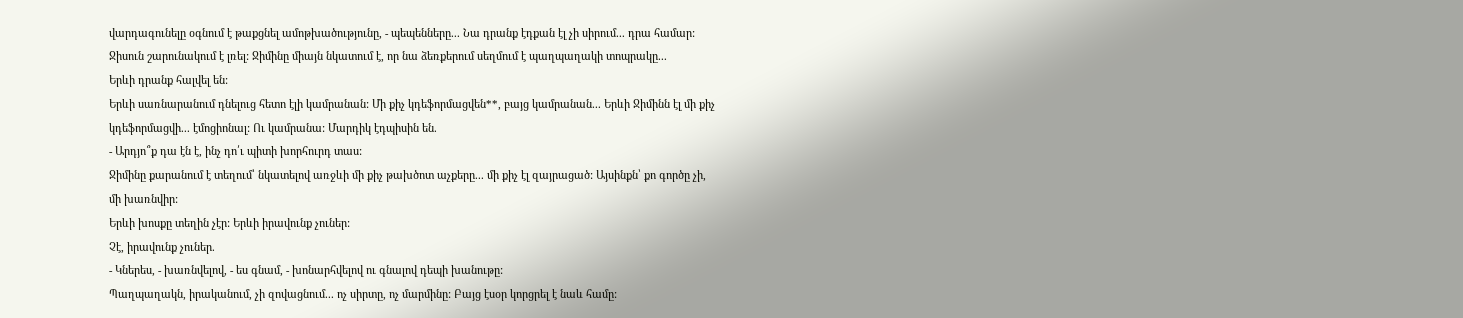վարդագունելը օգնում է թաքցնել ամոթխածությունը, - պեպենները... Նա դրանք էդքան էլ չի սիրում... դրա համար:
Ջիսուն շարունակում է լռել: Ջիմինը միայն նկատում է, որ նա ձեռքերում սեղմում է պաղպաղակի տոպրակը...
Երևի դրանք հալվել են:
Երևի սառնարանում դնելուց հետո էլի կամրանան: Մի քիչ կդեֆորմացվեն**, բայց կամրանան... Երևի Ջիմինն էլ մի քիչ կդեֆորմացվի... էմոցիոնալ: Ու կամրանա: Մարդիկ էդպիսին են.
- Արդյո՞ք դա էն է, ինչ դո՛ւ պիտի խորհուրդ տաս:
Ջիմինը քարանում է տեղում՝ նկատելով առջևի մի քիչ թախծոտ աչքերը... մի քիչ էլ զայրացած: Այսինքն՝ քո գործը չի, մի խառնվիր:
Երևի խոսքը տեղին չէր: Երևի իրավունք չուներ:
Չէ, իրավունք չուներ.
- Կներես, - խառնվելով, - ես գնամ, - խոնարհվելով ու գնալով դեպի խանութը:
Պաղպաղակն, իրականում, չի զովացնում... ոչ սիրտը, ոչ մարմինը: Բայց էսօր կորցրել է նաև համը: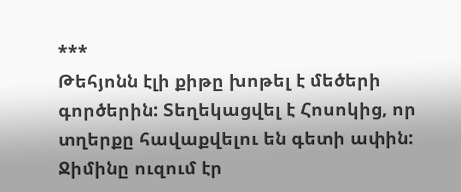***
Թեհյոնն էլի քիթը խոթել է մեծերի գործերին: Տեղեկացվել է Հոսոկից, որ տղերքը հավաքվելու են գետի ափին: Ջիմինը ուզում էր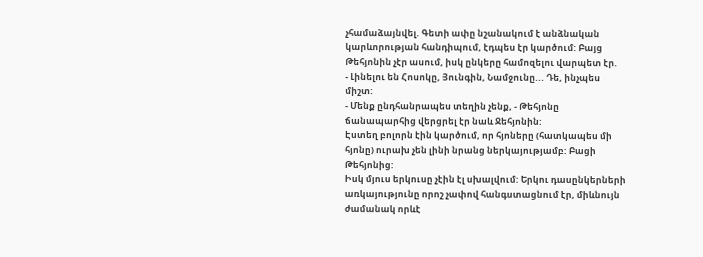չհամաձայնվել. Գետի ափը նշանակում է անձնական կարևորության հանդիպում, էդպես էր կարծում: Բայց Թեհյոնին չէր ասում, իսկ ընկերը համոզելու վարպետ էր.
- Լինելու են Հոսոկը, Յունգին, Նամջունը... Դե, ինչպես միշտ:
- Մենք ընդհանրապես տեղին չենք, - Թեհյոնը ճանապարհից վերցրել էր նաև Ջեհյոնին:
Էստեղ բոլորն էին կարծում, որ հյոները (հատկապես մի հյոնը) ուրախ չեն լինի նրանց ներկայությամբ: Բացի Թեհյոնից:
Իսկ մյուս երկուսը չէին էլ սխալվում: Երկու դասընկերների առկայությունը որոշ չափով հանգստացնում էր, միևնույն ժամանակ որևէ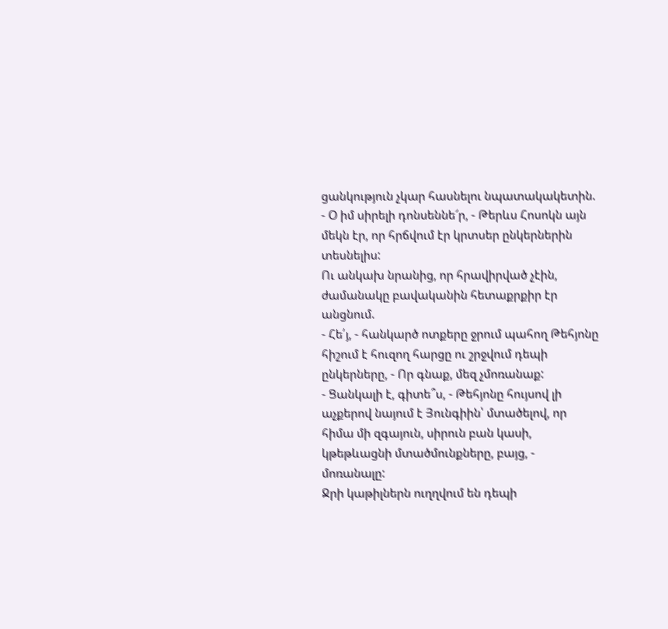ցանկություն չկար հասնելու նպատակակետին.
- Օ իմ սիրելի դոնսեննե՜ր, - Թերևս Հոսոկն այն մեկն էր, որ հրճվում էր կրտսեր ընկերներին տեսնելիս:
Ու անկախ նրանից, որ հրավիրված չէին, ժամանակը բավականին հետաքրքիր էր անցնում.
- Հե՛յ, - հանկարծ ոտքերը ջրում պահող Թեհյոնը հիշում է հուզող հարցը ու շրջվում դեպի ընկերները, - Որ գնաք, մեզ չմոռանաք:
- Ցանկալի է, գիտե՞ս, - Թեհյոնը հույսով լի աչքերով նայում է Յունգիին՝ մտածելով, որ հիմա մի զգայուն, սիրուն բան կասի, կթեթևացնի մտածմունքները, բայց, - մոռանալը:
Ջրի կաթիլներն ուղղվում են դեպի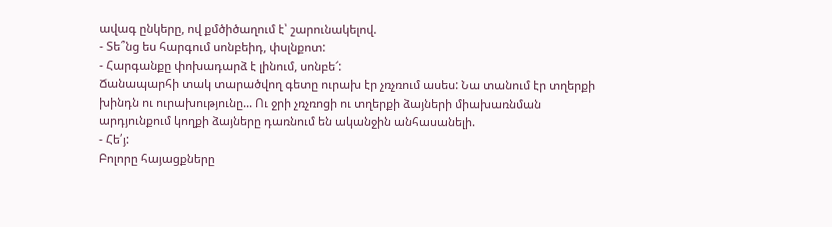ավագ ընկերը, ով քմծիծաղում է՝ շարունակելով.
- Տե՞նց ես հարգում սոնբեիդ, փսլնքոտ:
- Հարգանքը փոխադարձ է լինում, սոնբե՜:
Ճանապարհի տակ տարածվող գետը ուրախ էր չռչռում ասես: Նա տանում էր տղերքի խինդն ու ուրախությունը... Ու ջրի չռչռոցի ու տղերքի ձայների միախառնման արդյունքում կողքի ձայները դառնում են ականջին անհասանելի.
- Հե՛յ:
Բոլորը հայացքները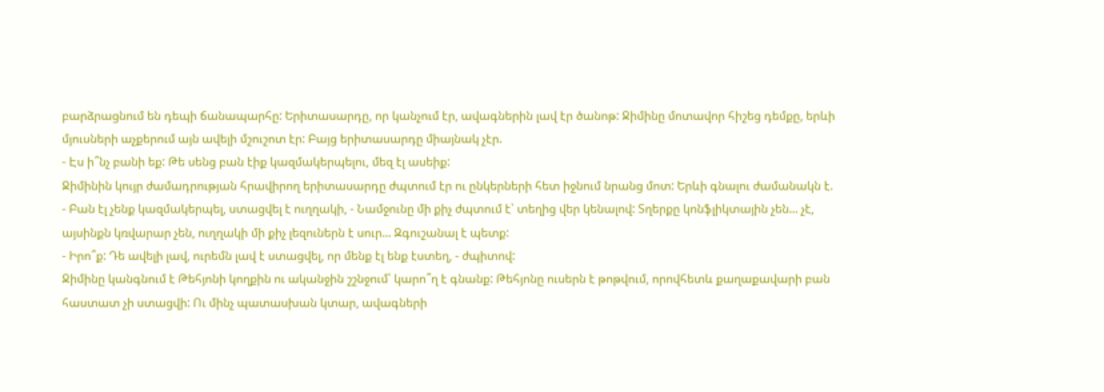բարձրացնում են դեպի ճանապարհը: Երիտասարդը, որ կանչում էր, ավագներին լավ էր ծանոթ: Ջիմինը մոտավոր հիշեց դեմքը, երևի մյուսների աչքերում այն ավելի մշուշոտ էր: Բայց երիտասարդը միայնակ չէր.
- Էս ի՞նչ բանի եք: Թե սենց բան էիք կազմակերպելու, մեզ էլ ասեիք:
Ջիմինին կույր ժամադրության հրավիրող երիտասարդը ժպտում էր ու ընկերների հետ իջնում նրանց մոտ: Երևի գնալու ժամանակն է.
- Բան էլ չենք կազմակերպել, ստացվել է ուղղակի, - Նամջունը մի քիչ ժպտում է՝ տեղից վեր կենալով: Տղերքը կոնֆլիկտային չեն... չէ, այսինքն կռվարար չեն, ուղղակի մի քիչ լեզուներն է սուր... Զգուշանալ է պետք:
- Իրո՞ք: Դե ավելի լավ, ուրեմն լավ է ստացվել, որ մենք էլ ենք էստեղ, - ժպիտով:
Ջիմինը կանգնում է Թեհյոնի կողքին ու ականջին շշնջում՝ կարո՞ղ է գնանք: Թեհյոնը ուսերն է թոթվում, որովհետև քաղաքավարի բան հաստատ չի ստացվի: Ու մինչ պատասխան կտար, ավագների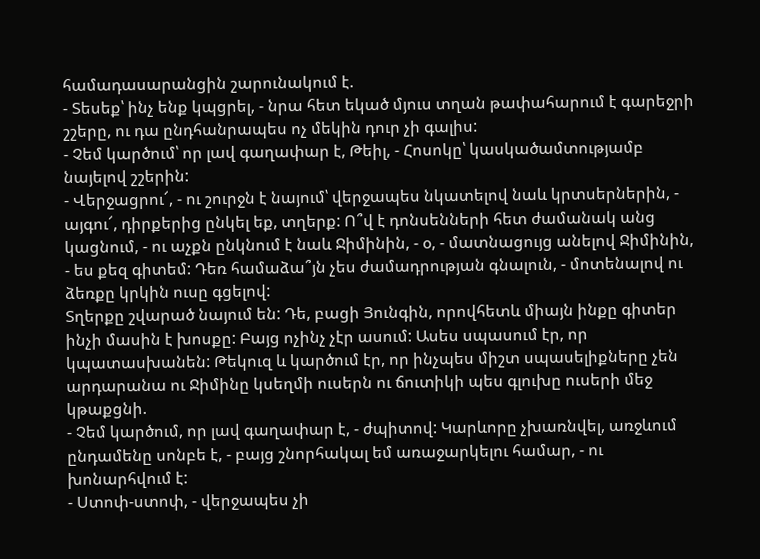համադասարանցին շարունակում է.
- Տեսեք՝ ինչ ենք կպցրել, - նրա հետ եկած մյուս տղան թափահարում է գարեջրի շշերը, ու դա ընդհանրապես ոչ մեկին դուր չի գալիս:
- Չեմ կարծում՝ որ լավ գաղափար է, Թեիլ, - Հոսոկը՝ կասկածամտությամբ նայելով շշերին:
- Վերջացրու՜, - ու շուրջն է նայում՝ վերջապես նկատելով նաև կրտսերներին, - այգու՜, դիրքերից ընկել եք, տղերք: Ո՞վ է դոնսենների հետ ժամանակ անց կացնում, - ու աչքն ընկնում է նաև Ջիմինին, - օ, - մատնացույց անելով Ջիմինին, - ես քեզ գիտեմ: Դեռ համաձա՞յն չես ժամադրության գնալուն, - մոտենալով ու ձեռքը կրկին ուսը գցելով:
Տղերքը շվարած նայում են: Դե, բացի Յունգին, որովհետև միայն ինքը գիտեր ինչի մասին է խոսքը: Բայց ոչինչ չէր ասում: Ասես սպասում էր, որ կպատասխանեն: Թեկուզ և կարծում էր, որ ինչպես միշտ սպասելիքները չեն արդարանա ու Ջիմինը կսեղմի ուսերն ու ճուտիկի պես գլուխը ուսերի մեջ կթաքցնի.
- Չեմ կարծում, որ լավ գաղափար է, - ժպիտով: Կարևորը չխառնվել, առջևում ընդամենը սոնբե է, - բայց շնորհակալ եմ առաջարկելու համար, - ու խոնարհվում է:
- Ստոփ-ստոփ, - վերջապես չի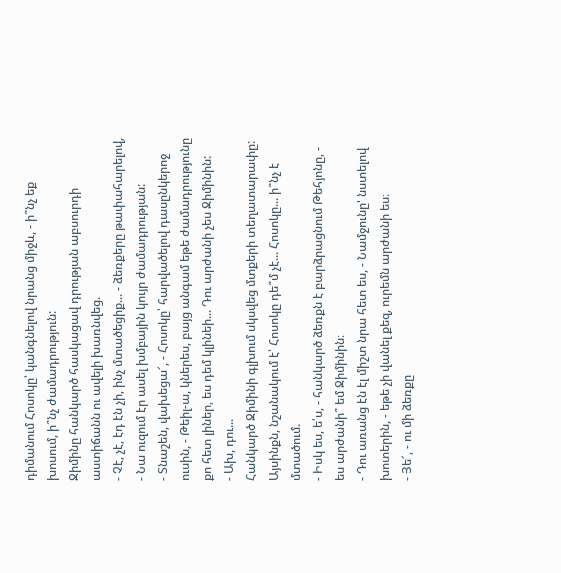դիմանում Հոսոկը՝ կանգնելով նրանց միջև, - ի՞նչ եք խոսում, ի՞նչ ժամադրություն:
Ջիմինը հանկարծ հասկացավ դրության աբսուրդի աստիճանն ու ավելի խառնվեց.
- Չէ, չէ, էդ էն չի, ինչ մտածեցիք... - ձեռքերը թափահարելով, - Նա ուզում էր ասել խմբային կույր ժամադրության:
- Տնաշեն, վախեցա՜, - Հոսոկը՝ հարվածելով դասընկերոջ ուսին, - Թեիլ-ա, կներես, բայց անգամ եթե ժամադրությունը քո հետ լիներ, ես դեմ կլինեի... Դու արժանի չես Ջիմինին:
- Ախ, դու...
Հանկարծ Ջիմինի գլխում սկսվեց մտքերի տեղատարափը: Այսինքն, նշանակում է՝ Հոսոկը դե՞մ չէ... Հոսոկը... ի՞նչ է մտածում.
- Իսկ ես, ե՛ս, - հանկարծ ձեռքն է բարձրացնում Թեհյոնը, - ես արժանի՞ եմ Ջիմինին։
- Դու առանց էն էլ միշտ նրա հետ ես, - Նամջունը' նստելով խոտերին, - եթե չի վանել քեզ, ուրեմն արժանի ես։
- Յե՜, - ու մի ձեռքը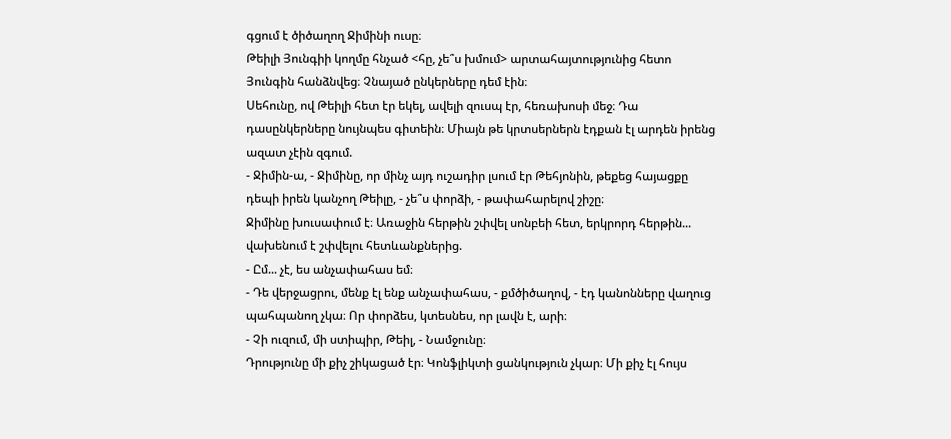գցում է ծիծաղող Ջիմինի ուսը։
Թեիլի Յունգիի կողմը հնչած <հը, չե՞ս խմում> արտահայտությունից հետո Յունգին հանձնվեց։ Չնայած ընկերները դեմ էին։
Սեհունը, ով Թեիլի հետ էր եկել, ավելի զուսպ էր, հեռախոսի մեջ։ Դա դասընկերները նույնպես գիտեին։ Միայն թե կրտսերներն էդքան էլ արդեն իրենց ազատ չէին զգում.
- Ջիմին-ա, - Ջիմինը, որ մինչ այդ ուշադիր լսում էր Թեհյոնին, թեքեց հայացքը դեպի իրեն կանչող Թեիլը, - չե՞ս փորձի, - թափահարելով շիշը։
Ջիմինը խուսափում է։ Առաջին հերթին շփվել սոնբեի հետ, երկրորդ հերթին... վախենում է շփվելու հետևանքներից.
- Ըմ... չէ, ես անչափահաս եմ։
- Դե վերջացրու, մենք էլ ենք անչափահաս, - քմծիծաղով, - էդ կանոնները վաղուց պահպանող չկա։ Որ փորձես, կտեսնես, որ լավն է, արի։
- Չի ուզում, մի ստիպիր, Թեիլ, - Նամջունը։
Դրությունը մի քիչ շիկացած էր։ Կոնֆլիկտի ցանկություն չկար։ Մի քիչ էլ հույս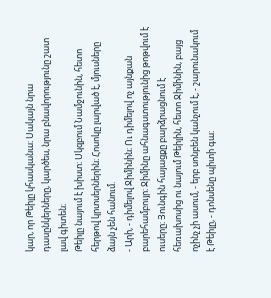կար, որ Թեիլը կհասկանա։ Սակայն նրա դասընկերները, կարծես, նրա բնավորությունը շատ լավ գիտեն։
Թեիլը նայում է խիստ։ Սկզբում Նամջունին, հետո հերթով կրտսերներին։ Հոսոկը լարված է, մյուսները ձայն չեն հանում.
- Արի, - դիմելով Ջիմինին։ Ու դիմելով ոչ այնքան բարեհամբույր։ Ջիմինը ահնագստությունից թոթվում է ուսերը։ Յունգին հայացքը բարձրացնում է հեռախոսից ու նայում Թեիլին, հետո Ջիմինին, բայց ոչինչ չի ասում, - երբ սոնբեն կանչում է, - շարունակում է Թեիլը, - դոնսենը պիտի գա։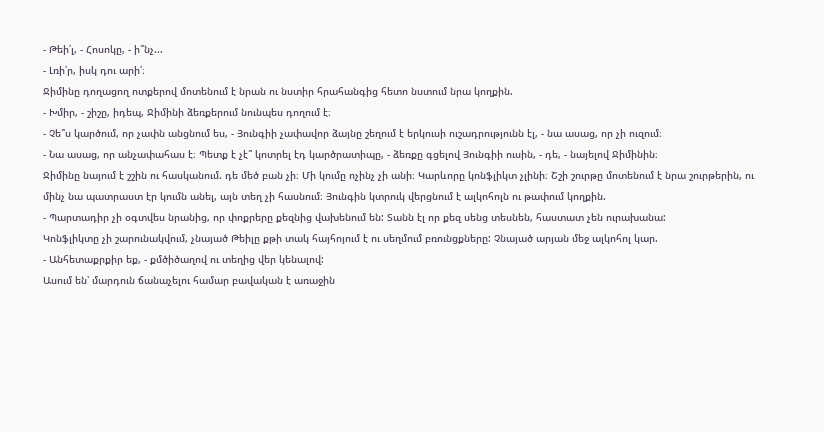- Թեի՛լ, - Հոսոկը, - ի՞նչ...
- Լռի՛ր, իսկ դու արի՛։
Ջիմինը դողացող ոտքերով մոտենում է նրան ու նստիր հրահանգից հետո նստում նրա կողքին.
- Խմիր, - շիշը, իդեպ, Ջիմինի ձեռքերում նունպես դողում է։
- Չե՞ս կարծում, որ չափն անցնում ես, - Յունգիի չափավոր ձայնը շեղում է երկուսի ուշադրությունն էլ, - նա ասաց, որ չի ուզում։
- Նա ասաց, որ անչափահաս է։ Պետք է չէ՞ կոտրել էդ կարծրատիպը, - ձեռքը գցելով Յունգիի ուսին, - դե, - նայելով Ջիմինին։
Ջիմինը նայում է շշին ու հասկանում. դե մեծ բան չի։ Մի կումը ոչինչ չի անի։ Կարևորը կոնֆլիկտ չլինի։ Շշի շուրթը մոտենում է նրա շուրթերին, ու մինչ նա պատրաստ էր կումն անել, այն տեղ չի հասնում։ Յունգին կտրուկ վերցնում է ալկոհոլն ու թափում կողքին.
- Պարտադիր չի օգտվես նրանից, որ փոքրերը քեզնից վախենում են: Տանն էլ որ քեզ սենց տեսնեն, հաստատ չեն ուրախանա:
Կոնֆլիկտը չի շարունակվում, չնայած Թեիլը քթի տակ հայհոյում է ու սեղմում բռունցքները: Չնայած արյան մեջ ալկոհոլ կար.
- Անհետաքրքիր եք, - քմծիծաղով ու տեղից վեր կենալով:
Ասում են՝ մարդուն ճանաչելու համար բավական է առաջին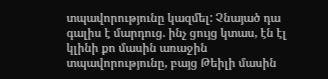տպավորությունը կազմել: Չնայած դա գալիս է մարդուց. ինչ ցույց կտաս, էն էլ կլինի քո մասին առաջին տպավորությունը, բայց Թեիլի մասին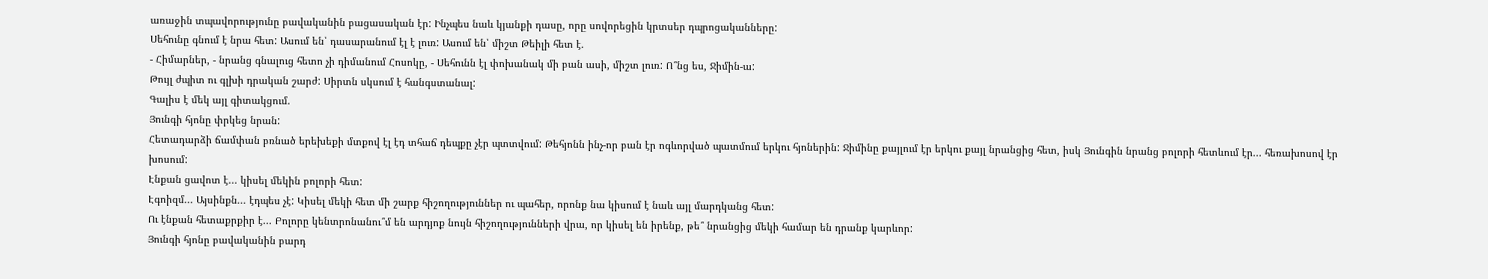առաջին տպավորությունը բավականին բացասական էր: Ինչպես նաև կյանքի դասը, որը սովորեցին կրտսեր դպրոցականները:
Սեհունը գնում է նրա հետ: Ասում են՝ դասարանում էլ է լուռ: Ասում են՝ միշտ Թեիլի հետ է.
- Հիմարներ, - նրանց գնալուց հետո չի դիմանում Հոսոկը, - Սեհունն էլ փոխանակ մի բան ասի, միշտ լուռ: Ո՞նց ես, Ջիմին-ա:
Թույլ ժպիտ ու գլխի դրական շարժ: Սիրտն սկսում է հանգստանալ:
Գալիս է մեկ այլ գիտակցում.
Յունգի հյոնը փրկեց նրան:
Հետադարձի ճամփան բռնած երեխեքի մտքով էլ էդ տհաճ դեպքը չէր պտտվում: Թեհյոնն ինչ-որ բան էր ոգևորված պատմում երկու հյոներին: Ջիմինը քայլում էր երկու քայլ նրանցից հետ, իսկ Յունգին նրանց բոլորի հետևում էր... հեռախոսով էր խոսում:
Էնքան ցավոտ է... կիսել մեկին բոլորի հետ:
Էգոիզմ... Այսինքն... էդպես չէ: Կիսել մեկի հետ մի շարք հիշողություններ ու պահեր, որոնք նա կիսում է նաև այլ մարդկանց հետ:
Ու էնքան հետաքրքիր է... Բոլորը կենտրոնանու՞մ են արդյոք նույն հիշողությունների վրա, որ կիսել են իրենք, թե՞ նրանցից մեկի համար են դրանք կարևոր:
Յունգի հյոնը բավականին բարդ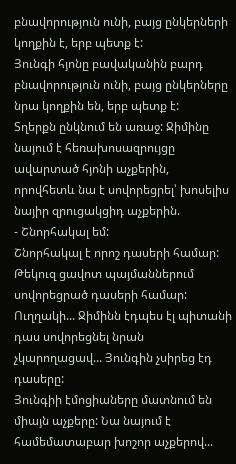բնավորություն ունի, բայց ընկերների կողքին է, երբ պետք է:
Յունգի հյոնը բավականին բարդ բնավորություն ունի, բայց ընկերները նրա կողքին են, երբ պետք է:
Տղերքն ընկնում են առաջ: Ջիմինը նայում է հեռախոսազրույցը ավարտած հյոնի աչքերին, որովհետև նա է սովորեցրել՝ խոսելիս նայիր զրուցակցիդ աչքերին.
- Շնորհակալ եմ:
Շնորհակալ է որոշ դասերի համար: Թեկուզ ցավոտ պայմաններում սովորեցրած դասերի համար:
Ուղղակի... Ջիմինն էդպես էլ պիտանի դաս սովորեցնել նրան չկարողացավ... Յունգին չսիրեց էդ դասերը:
Յունգիի էմոցիաները մատնում են միայն աչքերը: Նա նայում է համեմատաբար խոշոր աչքերով...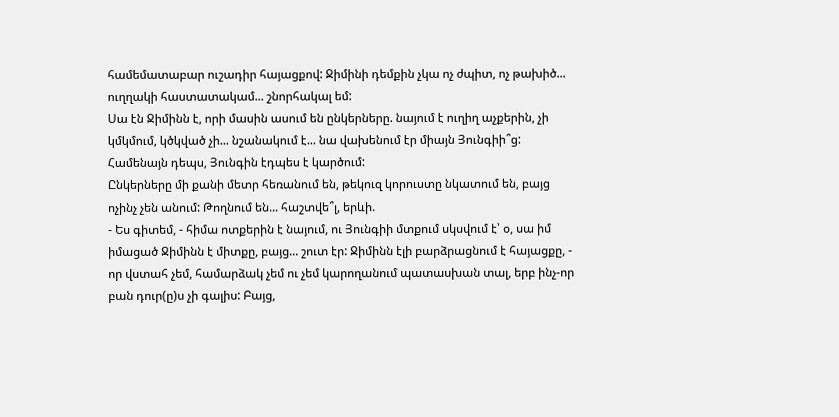համեմատաբար ուշադիր հայացքով: Ջիմինի դեմքին չկա ոչ ժպիտ, ոչ թախիծ... ուղղակի հաստատակամ... շնորհակալ եմ:
Սա էն Ջիմինն է, որի մասին ասում են ընկերները. նայում է ուղիղ աչքերին, չի կմկմում, կծկված չի... նշանակում է... նա վախենում էր միայն Յունգիի՞ց: Համենայն դեպս, Յունգին էդպես է կարծում:
Ընկերները մի քանի մետր հեռանում են, թեկուզ կորուստը նկատում են, բայց ոչինչ չեն անում: Թողնում են... հաշտվե՞լ, երևի.
- Ես գիտեմ, - հիմա ոտքերին է նայում, ու Յունգիի մտքում սկսվում է՝ օ, սա իմ իմացած Ջիմինն է միտքը, բայց... շուտ էր: Ջիմինն էլի բարձրացնում է հայացքը, - որ վստահ չեմ, համարձակ չեմ ու չեմ կարողանում պատասխան տալ, երբ ինչ-որ բան դուր(ը)ս չի գալիս: Բայց,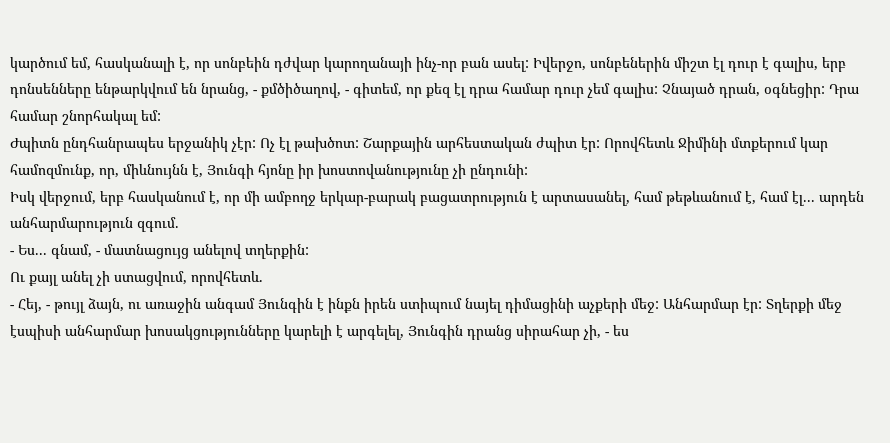կարծում եմ, հասկանալի է, որ սոնբեին դժվար կարողանայի ինչ-որ բան ասել: Իվերջո, սոնբեներին միշտ էլ դուր է գալիս, երբ դոնսենները ենթարկվում են նրանց, - քմծիծաղով, - գիտեմ, որ քեզ էլ դրա համար դուր չեմ գալիս: Չնայած դրան, օգնեցիր: Դրա համար շնորհակալ եմ:
Ժպիտն ընդհանրապես երջանիկ չէր: Ոչ էլ թախծոտ: Շարքային արհեստական ժպիտ էր: Որովհետև Ջիմինի մտքերում կար համոզմունք, որ, միևնույնն է, Յունգի հյոնը իր խոստովանությունը չի ընդունի:
Իսկ վերջում, երբ հասկանում է, որ մի ամբողջ երկար-բարակ բացատրություն է արտասանել, համ թեթևանում է, համ էլ... արդեն անհարմարություն զգում.
- Ես... գնամ, - մատնացույց անելով տղերքին:
Ու քայլ անել չի ստացվում, որովհետև.
- Հեյ, - թույլ ձայն, ու առաջին անգամ Յունգին է ինքն իրեն ստիպում նայել դիմացինի աչքերի մեջ: Անհարմար էր: Տղերքի մեջ էսպիսի անհարմար խոսակցությունները կարելի է արգելել, Յունգին դրանց սիրահար չի, - ես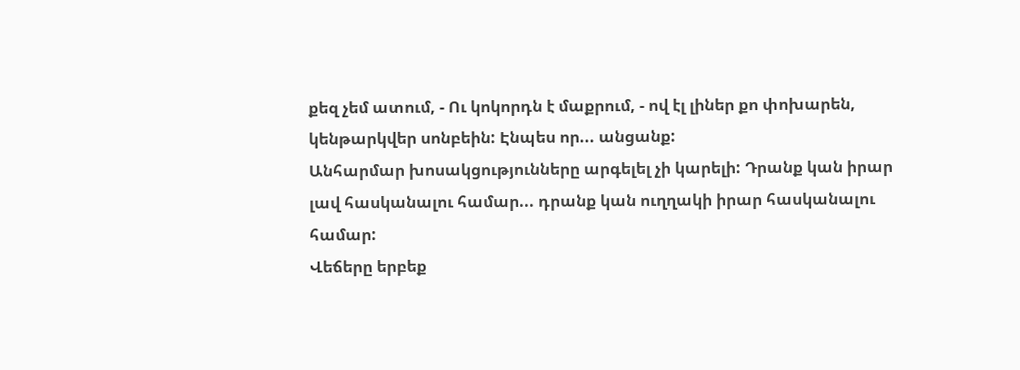քեզ չեմ ատում, - Ու կոկորդն է մաքրում, - ով էլ լիներ քո փոխարեն, կենթարկվեր սոնբեին: Էնպես որ... անցանք:
Անհարմար խոսակցությունները արգելել չի կարելի: Դրանք կան իրար լավ հասկանալու համար... դրանք կան ուղղակի իրար հասկանալու համար:
Վեճերը երբեք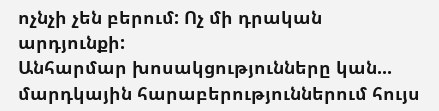ոչնչի չեն բերում: Ոչ մի դրական արդյունքի:
Անհարմար խոսակցությունները կան... մարդկային հարաբերություններում հույս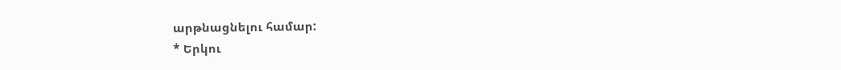արթնացնելու համար:
* Երկու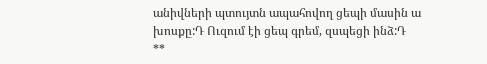անիվների պտույտն ապահովող ցեպի մասին ա խոսքը:Դ Ուզում էի ցեպ գրեմ, զսպեցի ինձ:Դ
**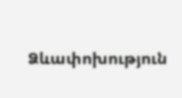Ձևափոխություն